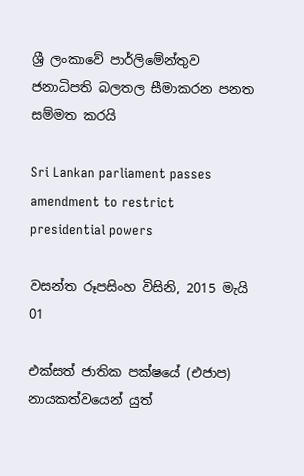ශ්‍රී ලංකාවේ පාර්ලිමේන්තුව ජනාධිපති බලතල සීමාකරන පනත සම්මත කරයි

Sri Lankan parliament passes amendment to restrict presidential powers

වසන්ත රූපසිංහ විසිනි, 2015 මැයි 01

එක්සත් ජාතික පක්ෂයේ (එජාප) නායකත්වයෙන් යුත්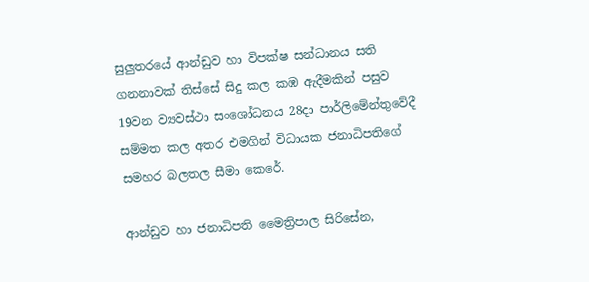සුලුතරයේ ආන්ඩුව හා විපක්ෂ සන්ධානය සති ගනනාවක් තිස්සේ සිදු කල කඹ ඇදීමකින් පසුව 19වන ව්‍යවස්ථා සංශෝධනය 28දා පාර්ලිමේන්තුවේදී සම්මත කල අතර එමගින් විධායක ජනාධිපතිගේ සමහර බලතල සීමා කෙරේ.

ආන්ඩුව හා ජනාධිපති මෛත්‍රිපාල සිරිසේන,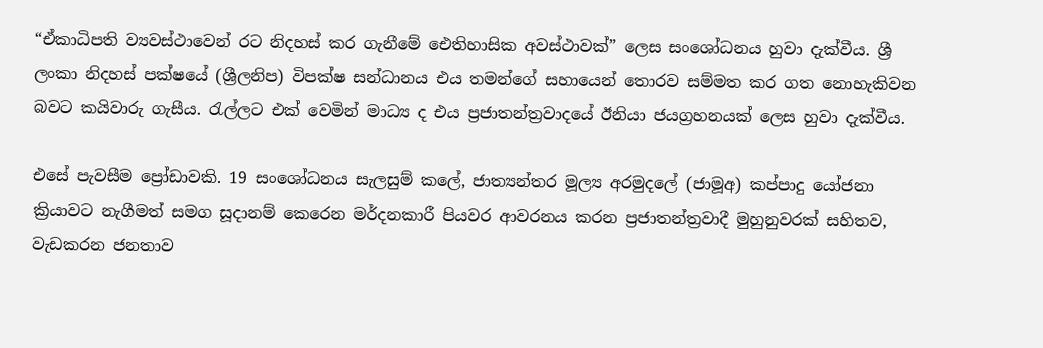“ඒකාධිපති ව්‍යවස්ථාවෙන් රට නිදහස් කර ගැනීමේ ඓතිහාසික අවස්ථාවක්” ලෙස සංශෝධනය හුවා දැක්වීය. ශ්‍රී ලංකා නිදහස් පක්ෂයේ (ශ්‍රීලනිප) විපක්ෂ සන්ධානය එය තමන්ගේ සහායෙන් තොරව සම්මත කර ගත නොහැකිවන බවට කයිවාරු ගැසීය. රැල්ලට එක් වෙමින් මාධ්‍ය ද එය ප්‍රජාතන්ත්‍රවාදයේ ඊනියා ජයග්‍රහනයක් ලෙස හුවා දැක්වීය.

එසේ පැවසීම ප්‍රෝඩාවකි. 19 සංශෝධනය සැලසුම් කලේ, ජාත්‍යන්තර මූල්‍ය අරමුදලේ (ජාමූඅ) කප්පාදු යෝජනා ක්‍රියාවට නැගීමත් සමග සූදානම් කෙරෙන මර්දනකාරී පියවර ආවරනය කරන ප්‍රජාතන්ත්‍රවාදී මුහුනුවරක් සහිතව, වැඩකරන ජනතාව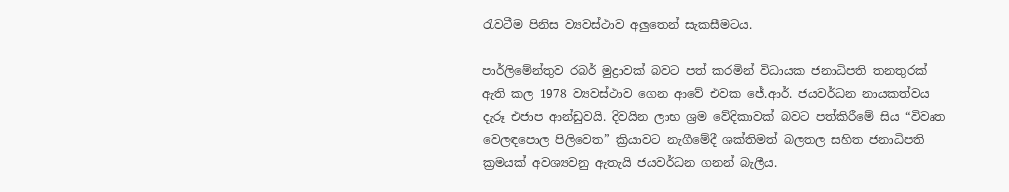රැවටීම පිනිස ව්‍යවස්ථාව අලුතෙන් සැකසීමටය.

පාර්ලිමේන්තුව රබර් මුද්‍රාවක් බවට පත් කරමින් විධායක ජනාධිපති තනතුරක් ඇති කල 1978 ව්‍යවස්ථාව ගෙන ආවේ එවක ජේ.ආර්. ජයවර්ධන නායකත්වය දැරූ එජාප ආන්ඩුවයි. දිවයින ලාභ ශ්‍රම වේදිකාවක් බවට පත්කිරීමේ සිය “විවෘත වෙලඳපොල පිලිවෙත” ක්‍රියාවට නැගීමේදී ශක්තිමත් බලතල සහිත ජනාධිපති ක්‍රමයක් අවශ්‍යවනු ඇතැයි ජයවර්ධන ගනන් බැලීය.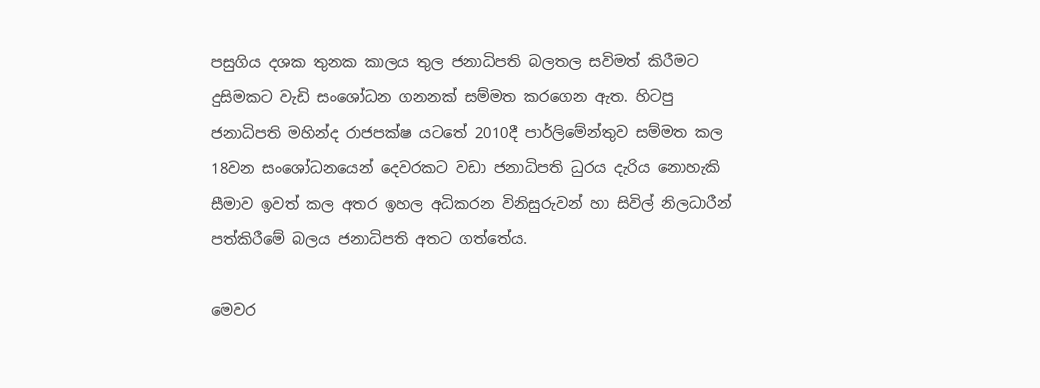පසුගිය දශක තුනක කාලය තුල ජනාධිපති බලතල සවිමත් කිරීමට දුසිමකට වැඩි සංශෝධන ගනනක් සම්මත කරගෙන ඇත. හිටපු ජනාධිපති මහින්ද රාජපක්ෂ යටතේ 2010දී පාර්ලිමේන්තුව සම්මත කල 18වන සංශෝධනයෙන් දෙවරකට වඩා ජනාධිපති ධුරය දැරිය නොහැකි සීමාව ඉවත් කල අතර ඉහල අධිකරන විනිසුරුවන් හා සිවිල් නිලධාරීන් පත්කිරීමේ බලය ජනාධිපති අතට ගත්තේය.

මෙවර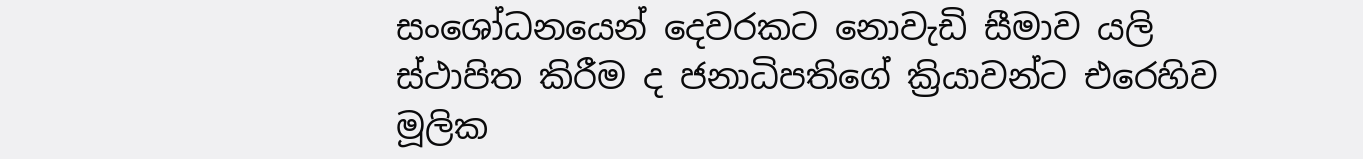සංශෝධනයෙන් දෙවරකට නොවැඩි සීමාව යලි ස්ථාපිත කිරීම ද ජනාධිපතිගේ ක්‍රියාවන්ට එරෙහිව මූලික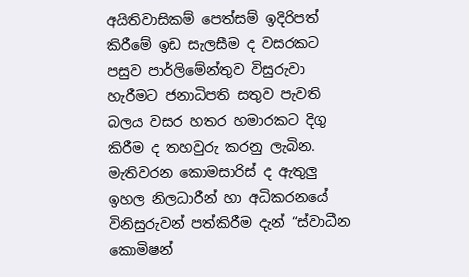අයිතිවාසිකම් පෙත්සම් ඉදිරිපත් කිරීමේ ඉඩ සැලසීම ද වසරකට පසුව පාර්ලිමේන්තුව විසුරුවා හැරීමට ජනාධිපති සතුව පැවති බලය වසර හතර හමාරකට දිගු කිරීම ද තහවුරු කරනු ලැබින. මැතිවරන කොමසාරිස් ද ඇතුලු ඉහල නිලධාරීන් හා අධිකරනයේ විනිසුරුවන් පත්කිරීම දැන් “ස්වාධීන කොමිෂන්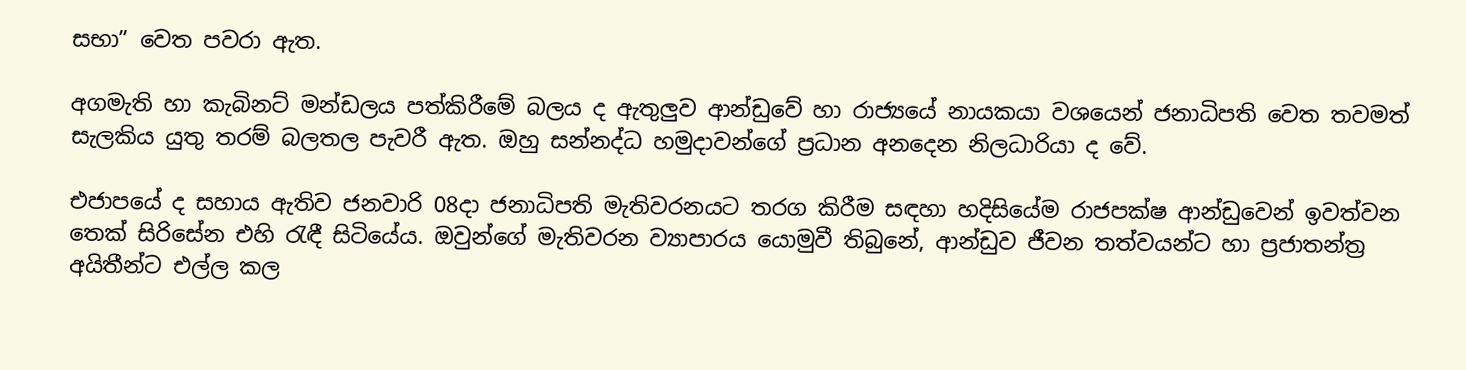සභා” වෙත පවරා ඇත.

අගමැති හා කැබිනට් මන්ඩලය පත්කිරීමේ බලය ද ඇතුලුව ආන්ඩුවේ හා රාජ්‍යයේ නායකයා වශයෙන් ජනාධිපති වෙත තවමත් සැලකිය යුතු තරම් බලතල පැවරී ඇත. ඔහු සන්නද්ධ හමුදාවන්ගේ ප්‍රධාන අනදෙන නිලධාරියා ද වේ.

එජාපයේ ද සහාය ඇතිව ජනවාරි 08දා ජනාධිපති මැතිවරනයට තරග කිරීම සඳහා හදිසියේම රාජපක්ෂ ආන්ඩුවෙන් ඉවත්වන තෙක් සිරිසේන එහි රැඳී සිටියේය. ඔවුන්ගේ මැතිවරන ව්‍යාපාරය යොමුවී තිබුනේ, ආන්ඩුව ජීවන තත්වයන්ට හා ප්‍රජාතන්ත්‍ර අයිතීන්ට එල්ල කල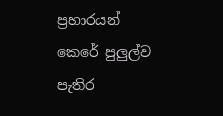ප්‍රහාරයන් කෙරේ පුලුල්ව පැතිර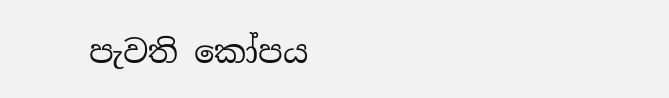පැවති කෝපය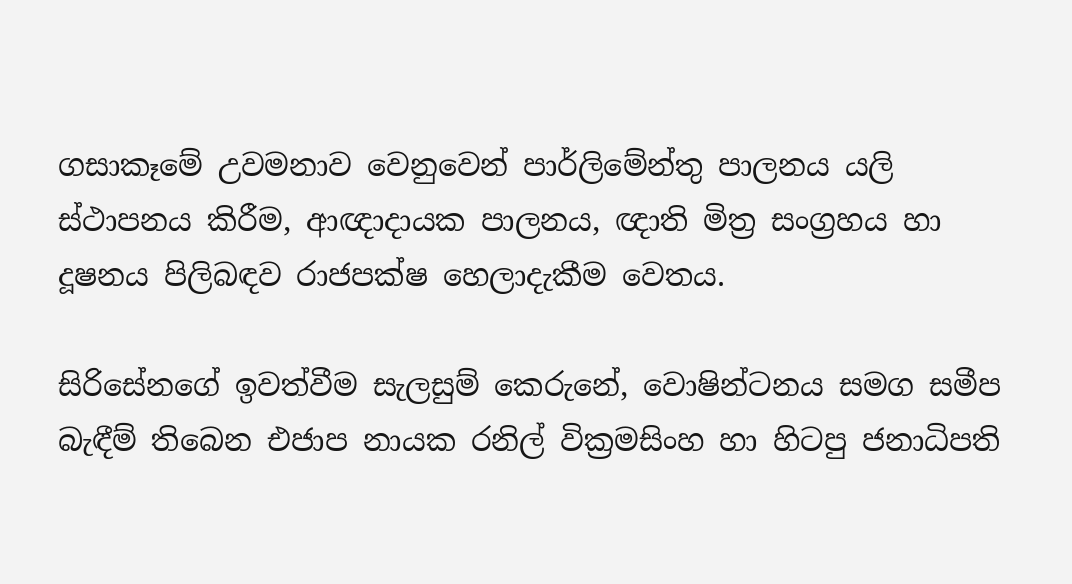ගසාකෑමේ උවමනාව වෙනුවෙන් පාර්ලිමේන්තු පාලනය යලි ස්ථාපනය කිරීම, ආඥාදායක පාලනය, ඥාති මිත්‍ර සංග්‍රහය හා දූෂනය පිලිබඳව රාජපක්ෂ හෙලාදැකීම වෙතය.

සිරිසේනගේ ඉවත්වීම සැලසුම් කෙරුනේ, වොෂින්ටනය සමග සමීප බැඳීම් තිබෙන එජාප නායක රනිල් වික්‍රමසිංහ හා හිටපු ජනාධිපති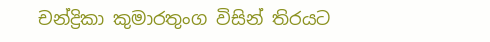චන්ද්‍රිකා කුමාරතුංග විසින් තිරයට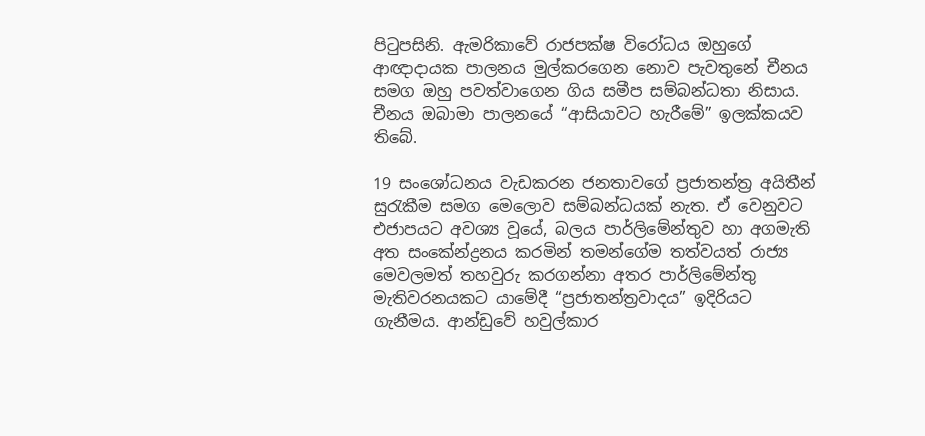පිටුපසිනි. ඇමරිකාවේ රාජපක්ෂ විරෝධය ඔහුගේ ආඥාදායක පාලනය මුල්කරගෙන නොව පැවතුනේ චීනය සමග ඔහු පවත්වාගෙන ගිය සමීප සම්බන්ධතා නිසාය. චීනය ඔබාමා පාලනයේ “ආසියාවට හැරීමේ” ඉලක්කයව තිබේ.

19 සංශෝධනය වැඩකරන ජනතාවගේ ප්‍රජාතන්ත්‍ර අයිතීන් සුරැකීම සමග මෙලොව සම්බන්ධයක් නැත. ඒ වෙනුවට එජාපයට අවශ්‍ය වූයේ, බලය පාර්ලිමේන්තුව හා අගමැති අත සංකේන්ද්‍රනය කරමින් තමන්ගේම තත්වයත් රාජ්‍ය මෙවලමත් තහවුරු කරගන්නා අතර පාර්ලිමේන්තු මැතිවරනයකට යාමේදී “ප්‍රජාතන්ත්‍රවාදය” ඉදිරියට ගැනීමය. ආන්ඩුවේ හවුල්කාර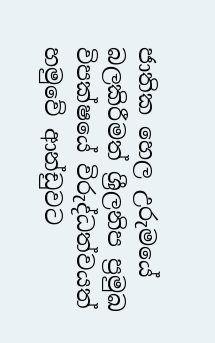ජාතික හෙල උරුමයේ බලකිරීමත් ශ්‍රීලනිප ප්‍රමුඛ විපක්ෂයේ විරුද්ධත්වයත් හමුවේ ආන්ඩුවට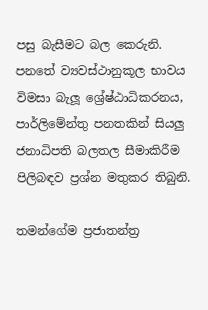පසු බැසීමට බල කෙරුනි. පනතේ ව්‍යවස්ථානුකූල භාවය විමසා බැලූ ශ්‍රේෂ්ඨාධිකරනය, පාර්ලිමේන්තු පනතකින් සියලු ජනාධිපති බලතල සීමාකිරීම පිලිබඳව ප්‍රශ්න මතුකර තිබුනි.

තමන්ගේම ප්‍රජාතන්ත්‍ර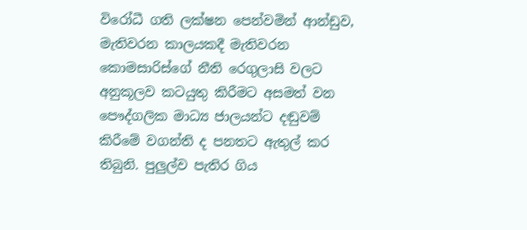විරෝධී ගති ලක්ෂන පෙන්වමින් ආන්ඩුව, මැතිවරන කාලයකදී මැතිවරන කොමසාරිස්ගේ නීති රෙගුලාසි වලට අනුකූලව කටයුතු කිරීමට අසමත් වන පෞද්ගලික මාධ්‍ය ජාලයන්ට දඬුවම් කිරීමේ වගන්ති ද පනතට ඇතුල් කර තිබුනි. පුලුල්ව පැතිර ගිය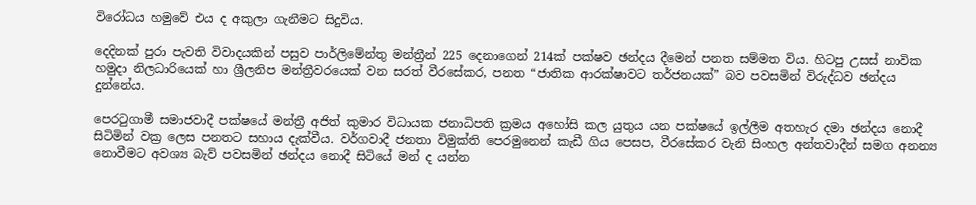විරෝධය හමුවේ එය ද අකුලා ගැනීමට සිදුවිය.

දෙදිනක් පුරා පැවති විවාදයකින් පසුව පාර්ලිමේන්තු මන්ත්‍රීන් 225 දෙනාගෙන් 214ක් පක්ෂව ඡන්දය දීමෙන් පනත සම්මත විය. හිටපු උසස් නාවික හමුදා නිලධාරියෙක් හා ශ්‍රීලනිප මන්ත්‍රීවරයෙක් වන සරත් වීරසේකර, පනත “ජාතික ආරක්ෂාවට තර්ජනයක්” බව පවසමින් විරුද්ධව ඡන්දය දුන්නේය.

පෙරටුගාමී සමාජවාදී පක්ෂයේ මන්ත්‍රී අජිත් කුමාර විධායක ජනාධිපති ක්‍රමය අහෝසි කල යුතුය යන පක්ෂයේ ඉල්ලීම අතහැර දමා ඡන්දය නොදී සිටිමින් වක්‍ර ලෙස පනතට සහාය දැක්වීය. වර්ගවාදී ජනතා විමුක්ති පෙරමුනෙන් කැඩී ගිය පෙසප, වීරසේකර වැනි සිංහල අන්තවාදීන් සමග අනන්‍ය නොවීමට අවශ්‍ය බැව් පවසමින් ඡන්දය නොදී සිටියේ මන් ද යන්න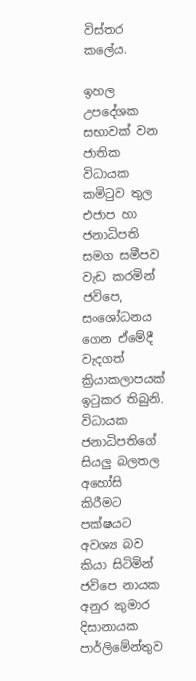විස්තර කලේය.

ඉහල උපදේශක සභාවක් වන ජාතික විධායක කමිටුව තුල එජාප හා ජනාධිපති සමග සමීපව වැඩ කරමින් ජවිපෙ, සංශෝධනය ගෙන ඒමේදී වැදගත් ක්‍රියාකලාපයක් ඉටුකර තිබුනි. විධායක ජනාධිපතිගේ සියලු බලතල අහෝසි කිරීමට පක්ෂයට අවශ්‍ය බව කියා සිටිමින් ජවිපෙ නායක අනුර කුමාර දිසානායක පාර්ලිමේන්තුව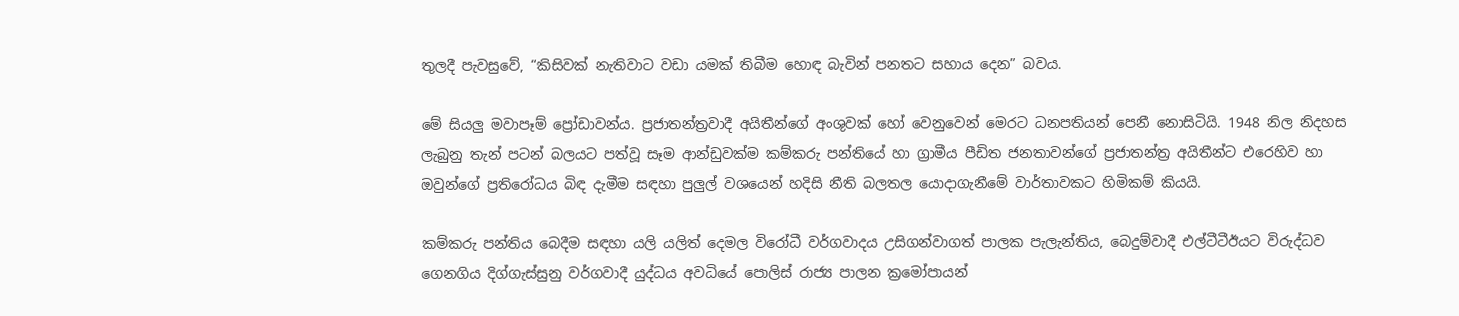තුලදී පැවසුවේ, “කිසිවක් නැතිවාට වඩා යමක් තිබීම හොඳ බැවින් පනතට සහාය දෙන” බවය.

මේ සියලු මවාපෑම් ප්‍රෝඩාවන්ය. ප්‍රජාතන්ත්‍රවාදී අයිතීන්ගේ අංශුවක් හෝ වෙනුවෙන් මෙරට ධනපතියන් පෙනී නොසිටියි. 1948 නිල නිදහස ලැබුනු තැන් පටන් බලයට පත්වූ සෑම ආන්ඩුවක්ම කම්කරු පන්තියේ හා ග්‍රාමීය පීඩිත ජනතාවන්ගේ ප්‍රජාතන්ත්‍ර අයිතීන්ට එරෙහිව හා ඔවුන්ගේ ප්‍රතිරෝධය බිඳ දැමීම සඳහා පුලුල් වශයෙන් හදිසි නීති බලතල යොදාගැනීමේ වාර්තාවකට හිමිකම් කියයි.

කම්කරු පන්තිය බෙදීම සඳහා යලි යලිත් දෙමල විරෝධී වර්ගවාදය උසිගන්වාගත් පාලක පැලැන්තිය, බෙදුම්වාදී එල්ටීටීඊයට විරුද්ධව ගෙනගිය දිග්ගැස්සුනු වර්ගවාදී යුද්ධය අවධියේ පොලිස් රාජ්‍ය පාලන ක්‍රමෝපායන්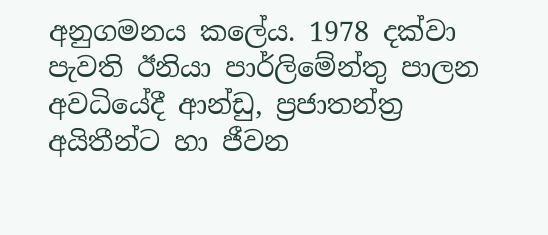අනුගමනය කලේය. 1978 දක්වා පැවති ඊනියා පාර්ලිමේන්තු පාලන අවධියේදී ආන්ඩු, ප්‍රජාතන්ත්‍ර අයිතීන්ට හා ජීවන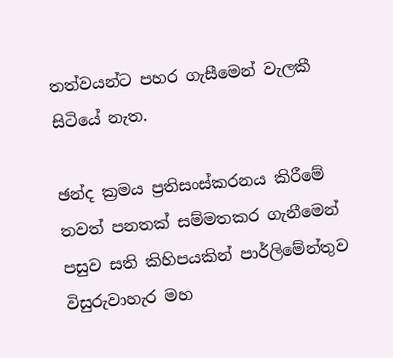තත්වයන්ට පහර ගැසීමෙන් වැලකී සිටියේ නැත.

ඡන්ද ක්‍රමය ප්‍රතිසංස්කරනය කිරීමේ තවත් පනතක් සම්මතකර ගැනීමෙන් පසුව සති කිහිපයකින් පාර්ලිමේන්තුව විසුරුවාහැර මහ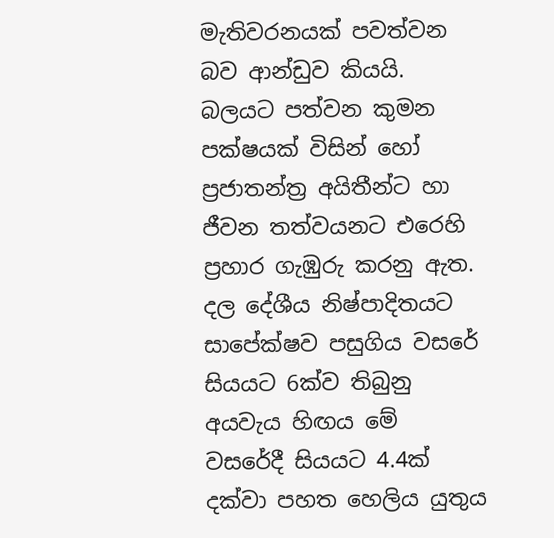මැතිවරනයක් පවත්වන බව ආන්ඩුව කියයි. බලයට පත්වන කුමන පක්ෂයක් විසින් හෝ ප්‍රජාතන්ත්‍ර අයිතීන්ට හා ජීවන තත්වයනට එරෙහි ප්‍රහාර ගැඹුරු කරනු ඇත. දල දේශීය නිෂ්පාදිතයට සාපේක්ෂව පසුගිය වසරේ සියයට 6ක්ව තිබුනු අයවැය හිඟය මේ වසරේදී සියයට 4.4ක් දක්වා පහත හෙලිය යුතුය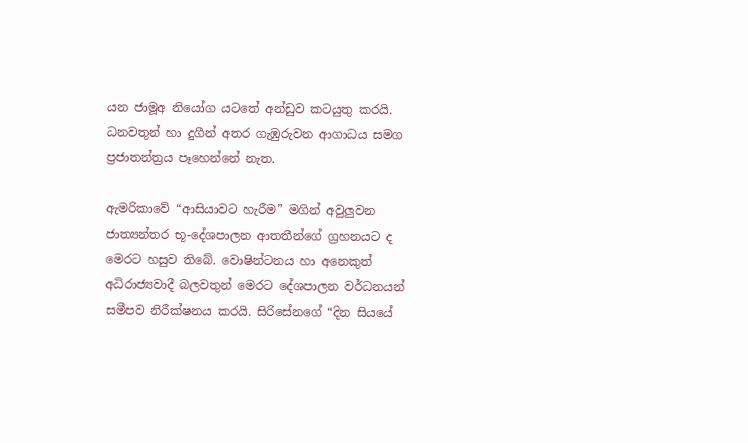යන ජාමූඅ නියෝග යටතේ අන්ඩුව කටයුතු කරයි. ධනවතුන් හා දුගීන් අතර ගැඹුරුවන ආගාධය සමග ප්‍රජාතන්ත්‍රය පෑහෙන්නේ නැත.

ඇමරිකාවේ “ආසියාවට හැරීම” මගින් අවුලුවන ජාත්‍යන්තර භූ-දේශපාලන ආතතීන්ගේ ග්‍රහනයට ද මෙරට හසුව තිබේ. වොෂින්ටනය හා අනෙකුත් අධිරාජ්‍යවාදී බලවතුන් මෙරට දේශපාලන වර්ධනයන් සමීපව නිරීක්ෂනය කරයි. සිරිසේනගේ “දින සියයේ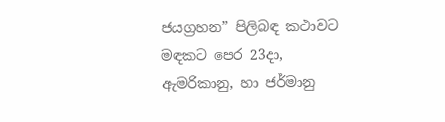ජයග්‍රහන” පිලිබඳ කථාවට මඳකට පෙර 23දා, ඇමරිකානු, හා ජර්මානු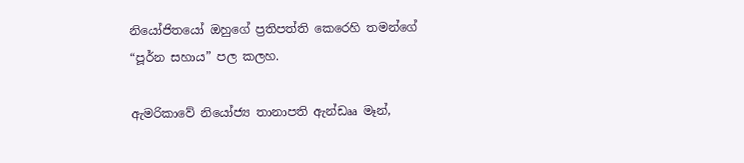නියෝජිතයෝ ඔහුගේ ප්‍රතිපත්ති කෙරෙහි තමන්ගේ “පූර්න සහාය” පල කලහ.

ඇමරිකාවේ නියෝජ්‍ය තානාපති ඇන්ඩෲ මෑන්,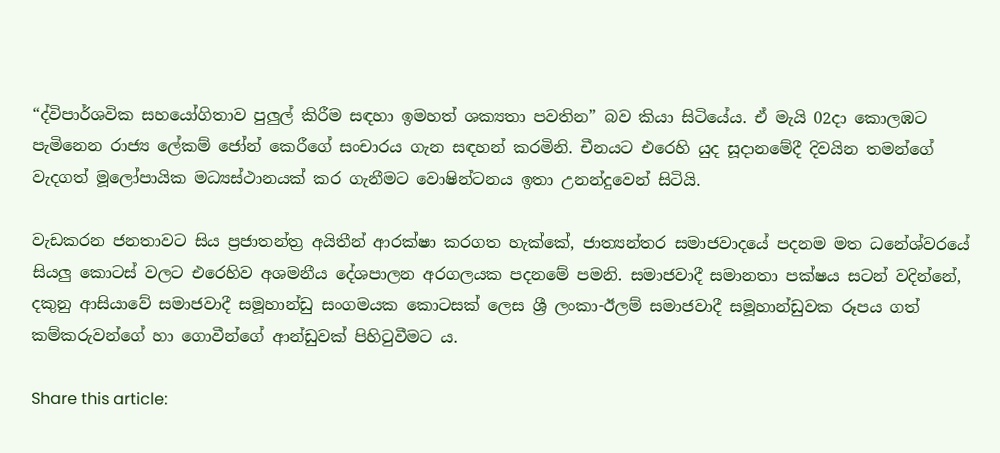“ද්විපාර්ශවික සහයෝගිතාව පුලුල් කිරීම සඳහා ඉමහත් ශක්‍යතා පවතින” බව කියා සිටියේය. ඒ මැයි 02දා කොලඹට පැමිනෙන රාජ්‍ය ලේකම් ජෝන් කෙරීගේ සංචාරය ගැන සඳහන් කරමිනි. චීනයට එරෙහි යුද සූදානමේදී දිවයින තමන්ගේ වැදගත් මූලෝපායික මධ්‍යස්ථානයක් කර ගැනීමට වොෂින්ටනය ඉතා උනන්දුවෙන් සිටියි.

වැඩකරන ජනතාවට සිය ප්‍රජාතන්ත්‍ර අයිතීන් ආරක්ෂා කරගත හැක්කේ, ජාත්‍යන්තර සමාජවාදයේ පදනම මත ධනේශ්වරයේ සියලු කොටස් වලට එරෙහිව අශමනීය දේශපාලන අරගලයක පදනමේ පමනි. සමාජවාදී සමානතා පක්ෂය සටන් වදින්නේ, දකුනු ආසියාවේ සමාජවාදී සමූහාන්ඩු සංගමයක කොටසක් ලෙස ශ්‍රී ලංකා-ඊලම් සමාජවාදී සමූහාන්ඩුවක රූපය ගත් කම්කරුවන්ගේ හා ගොවීන්ගේ ආන්ඩුවක් පිහිටුවීමට ය.

Share this article: